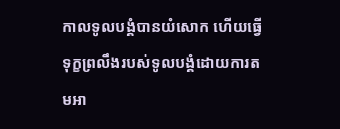កាលទូលបង្គំបានយំសោក ហើយធ្វើទុក្ខព្រលឹងរបស់ទូលបង្គំដោយការតមអា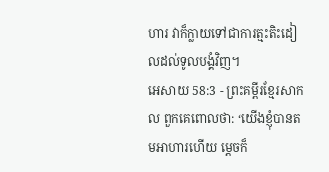ហារ វាក៏ក្លាយទៅជាការត្មះតិះដៀលដល់ទូលបង្គំវិញ។
អេសាយ 58:3 - ព្រះគម្ពីរខ្មែរសាកល ពួកគេពោលថា: ‘យើងខ្ញុំបានតមអាហារហើយ ម្ដេចក៏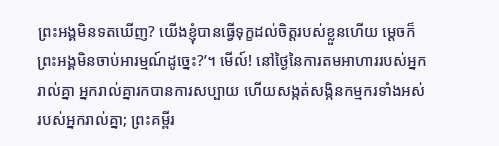ព្រះអង្គមិនទតឃើញ? យើងខ្ញុំបានធ្វើទុក្ខដល់ចិត្តរបស់ខ្លួនហើយ ម្ដេចក៏ព្រះអង្គមិនចាប់អារម្មណ៍ដូច្នេះ?’។ មើល៍! នៅថ្ងៃនៃការតមអាហាររបស់អ្នករាល់គ្នា អ្នករាល់គ្នារកបានការសប្បាយ ហើយសង្កត់សង្កិនកម្មករទាំងអស់របស់អ្នករាល់គ្នា; ព្រះគម្ពីរ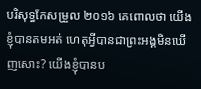បរិសុទ្ធកែសម្រួល ២០១៦ គេពោលថា យើងខ្ញុំបានតមអត់ ហេតុអ្វីបានជាព្រះអង្គមិនឃើញសោះ? យើងខ្ញុំបានប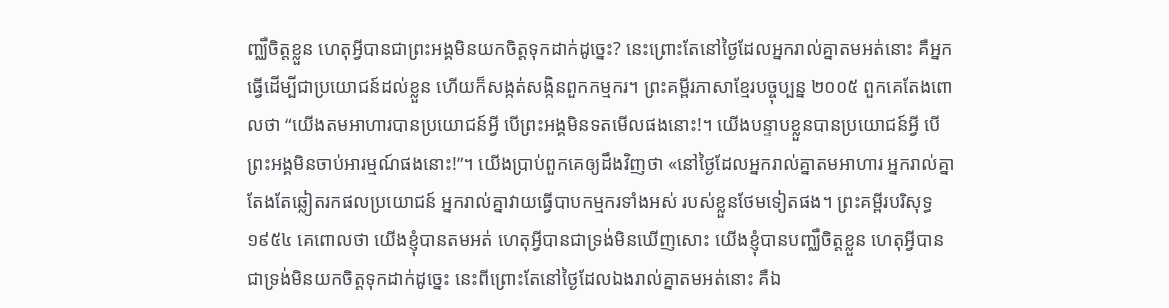ញ្ឈឺចិត្តខ្លួន ហេតុអ្វីបានជាព្រះអង្គមិនយកចិត្តទុកដាក់ដូច្នេះ? នេះព្រោះតែនៅថ្ងៃដែលអ្នករាល់គ្នាតមអត់នោះ គឺអ្នកធ្វើដើម្បីជាប្រយោជន៍ដល់ខ្លួន ហើយក៏សង្កត់សង្កិនពួកកម្មករ។ ព្រះគម្ពីរភាសាខ្មែរបច្ចុប្បន្ន ២០០៥ ពួកគេតែងពោលថា “យើងតមអាហារបានប្រយោជន៍អ្វី បើព្រះអង្គមិនទតមើលផងនោះ!។ យើងបន្ទាបខ្លួនបានប្រយោជន៍អ្វី បើព្រះអង្គមិនចាប់អារម្មណ៍ផងនោះ!”។ យើងប្រាប់ពួកគេឲ្យដឹងវិញថា «នៅថ្ងៃដែលអ្នករាល់គ្នាតមអាហារ អ្នករាល់គ្នាតែងតែឆ្លៀតរកផលប្រយោជន៍ អ្នករាល់គ្នាវាយធ្វើបាបកម្មករទាំងអស់ របស់ខ្លួនថែមទៀតផង។ ព្រះគម្ពីរបរិសុទ្ធ ១៩៥៤ គេពោលថា យើងខ្ញុំបានតមអត់ ហេតុអ្វីបានជាទ្រង់មិនឃើញសោះ យើងខ្ញុំបានបញ្ឈឺចិត្តខ្លួន ហេតុអ្វីបានជាទ្រង់មិនយកចិត្តទុកដាក់ដូច្នេះ នេះពីព្រោះតែនៅថ្ងៃដែលឯងរាល់គ្នាតមអត់នោះ គឺឯ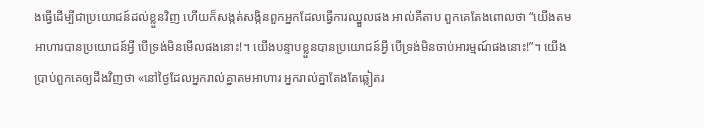ងធ្វើដើម្បីជាប្រយោជន៍ដល់ខ្លួនវិញ ហើយក៏សង្កត់សង្កិនពួកអ្នកដែលធ្វើការឈ្នួលផង អាល់គីតាប ពួកគេតែងពោលថា “យើងតមអាហារបានប្រយោជន៍អ្វី បើទ្រង់មិនមើលផងនោះ!។ យើងបន្ទាបខ្លួនបានប្រយោជន៍អ្វី បើទ្រង់មិនចាប់អារម្មណ៍ផងនោះ!”។ យើងប្រាប់ពួកគេឲ្យដឹងវិញថា «នៅថ្ងៃដែលអ្នករាល់គ្នាតមអាហារ អ្នករាល់គ្នាតែងតែឆ្លៀតរ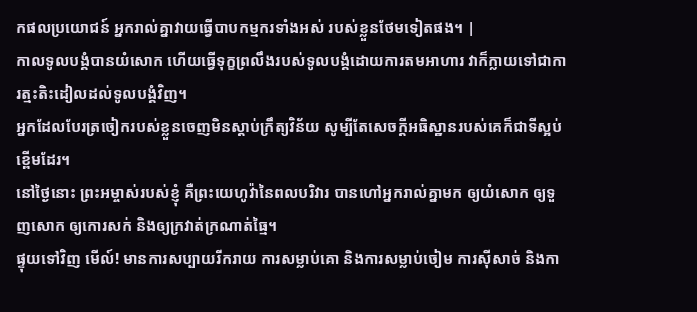កផលប្រយោជន៍ អ្នករាល់គ្នាវាយធ្វើបាបកម្មករទាំងអស់ របស់ខ្លួនថែមទៀតផង។ |
កាលទូលបង្គំបានយំសោក ហើយធ្វើទុក្ខព្រលឹងរបស់ទូលបង្គំដោយការតមអាហារ វាក៏ក្លាយទៅជាការត្មះតិះដៀលដល់ទូលបង្គំវិញ។
អ្នកដែលបែរត្រចៀករបស់ខ្លួនចេញមិនស្ដាប់ក្រឹត្យវិន័យ សូម្បីតែសេចក្ដីអធិស្ឋានរបស់គេក៏ជាទីស្អប់ខ្ពើមដែរ។
នៅថ្ងៃនោះ ព្រះអម្ចាស់របស់ខ្ញុំ គឺព្រះយេហូវ៉ានៃពលបរិវារ បានហៅអ្នករាល់គ្នាមក ឲ្យយំសោក ឲ្យទួញសោក ឲ្យកោរសក់ និងឲ្យក្រវាត់ក្រណាត់ធ្មៃ។
ផ្ទុយទៅវិញ មើល៍! មានការសប្បាយរីករាយ ការសម្លាប់គោ និងការសម្លាប់ចៀម ការស៊ីសាច់ និងកា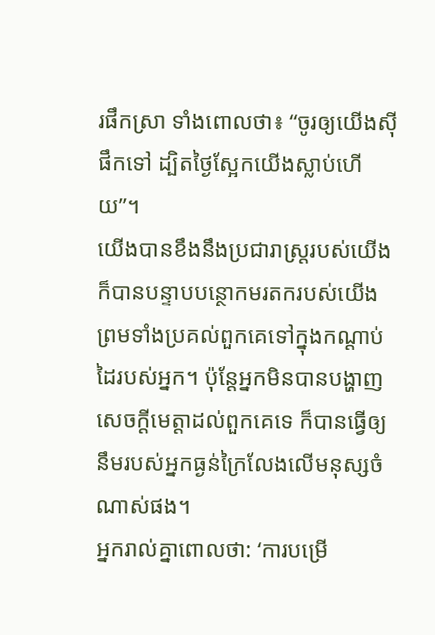រផឹកស្រា ទាំងពោលថា៖ “ចូរឲ្យយើងស៊ីផឹកទៅ ដ្បិតថ្ងៃស្អែកយើងស្លាប់ហើយ”។
យើងបានខឹងនឹងប្រជារាស្ត្ររបស់យើង ក៏បានបន្ទាបបន្ថោកមរតករបស់យើង ព្រមទាំងប្រគល់ពួកគេទៅក្នុងកណ្ដាប់ដៃរបស់អ្នក។ ប៉ុន្តែអ្នកមិនបានបង្ហាញសេចក្ដីមេត្តាដល់ពួកគេទេ ក៏បានធ្វើឲ្យនឹមរបស់អ្នកធ្ងន់ក្រៃលែងលើមនុស្សចំណាស់ផង។
អ្នករាល់គ្នាពោលថា: ‘ការបម្រើ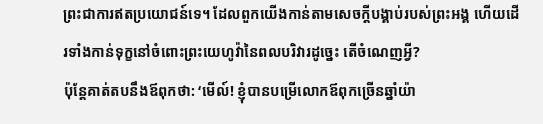ព្រះជាការឥតប្រយោជន៍ទេ។ ដែលពួកយើងកាន់តាមសេចក្ដីបង្គាប់របស់ព្រះអង្គ ហើយដើរទាំងកាន់ទុក្ខនៅចំពោះព្រះយេហូវ៉ានៃពលបរិវារដូច្នេះ តើចំណេញអ្វី?
ប៉ុន្តែគាត់តបនឹងឪពុកថា: ‘មើល៍! ខ្ញុំបានបម្រើលោកឪពុកច្រើនឆ្នាំយ៉ា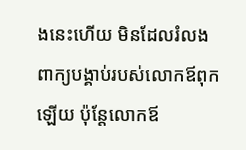ងនេះហើយ មិនដែលរំលងពាក្យបង្គាប់របស់លោកឪពុកឡើយ ប៉ុន្តែលោកឪ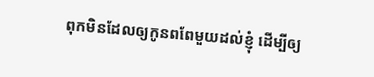ពុកមិនដែលឲ្យកូនពពែមួយដល់ខ្ញុំ ដើម្បីឲ្យ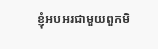ខ្ញុំអបអរជាមួយពួកមិ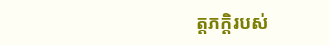ត្តភក្ដិរបស់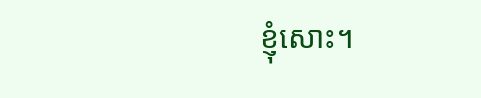ខ្ញុំសោះ។